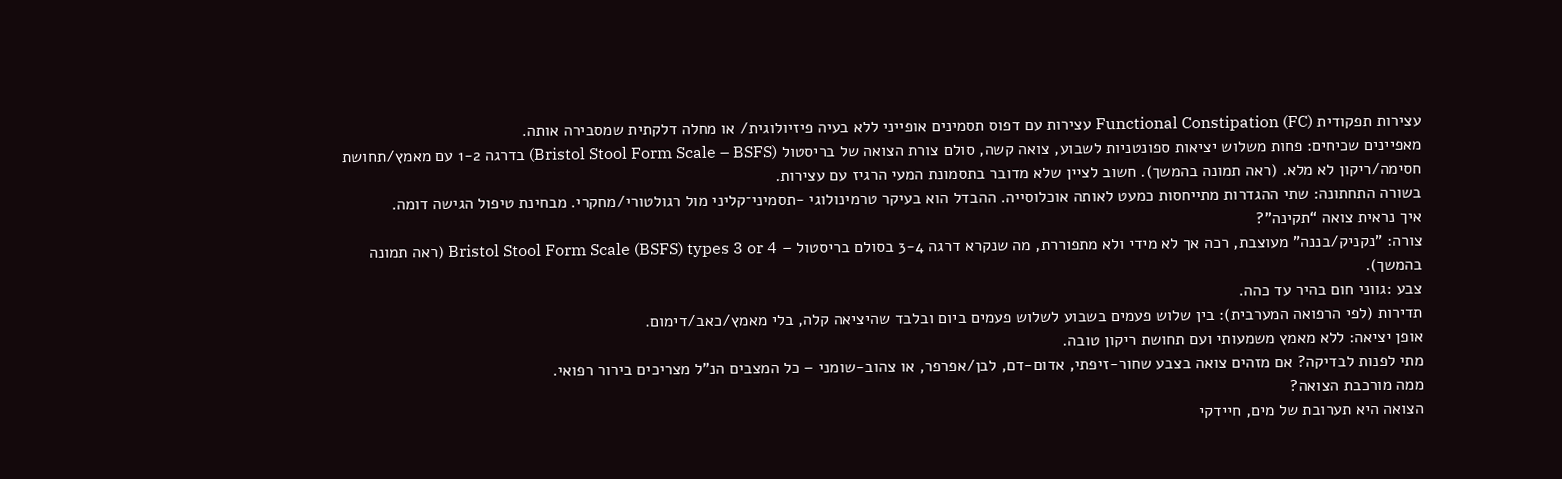עצירות תפקודית Functional Constipation (FC) עצירות עם דפוס תסמינים אופייני ללא בעיה פיזיולוגית/ או מחלה דלקתית שמסבירה אותה.
מאפיינים שכיחים: פחות משלוש יציאות ספונטניות לשבוע, צואה קשה, סולם צורת הצואה של בריסטול (Bristol Stool Form Scale – BSFS) בדרגה 1-2 עם מאמץ/תחושת חסימה/ריקון לא מלא. (ראה תמונה בהמשך). חשוב לציין שלא מדובר בתסמונת המעי הרגיז עם עצירות.
בשורה התחתונה: שתי ההגדרות מתייחסות כמעט לאותה אוכלוסייה. ההבדל הוא בעיקר טרמינולוגי -תסמיני־קליני מול רגולטורי/מחקרי. מבחינת טיפול הגישה דומה.
איך נראית צואה “תקינה”?
צורה: "נקניק/בננה” מעוצבת, רכה אך לא מידי ולא מתפוררת, מה שנקרא דרגה 3-4 בסולם בריסטול – Bristol Stool Form Scale (BSFS) types 3 or 4 (ראה תמונה בהמשך).
צבע :גווני חום בהיר עד כהה.
תדירות (לפי הרפואה המערבית): בין שלוש פעמים בשבוע לשלוש פעמים ביום ובלבד שהיציאה קלה, בלי מאמץ/כאב/דימום.
אופן יציאה: ללא מאמץ משמעותי ועם תחושת ריקון טובה.
מתי לפנות לבדיקה? אם מזהים צואה בצבע שחור-זיפתי, אדום-דם, לבן/אפרפר, או צהוב-שומני – כל המצבים הנ"ל מצריכים בירור רפואי.
ממה מורכבת הצואה?
הצואה היא תערובת של מים, חיידקי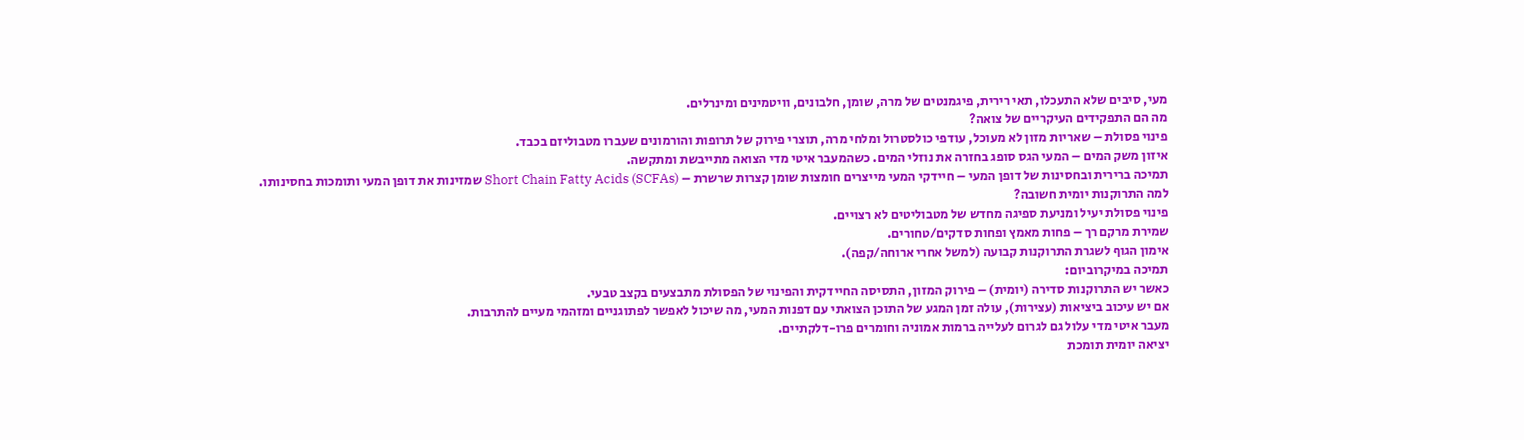מעי, סיבים שלא התעכלו, תאי רירית, פיגמנטים של מרה, שומן, חלבונים, וויטמינים ומינרלים.
מה הם התפקידים העיקריים של צואה?
פינוי פסולת – שאריות מזון לא מעוכל, עודפי כולסטרול ומלחי מרה, תוצרי פירוק של תרופות והורמונים שעברו מטבוליזם בכבד.
איזון משק המים – המעי הגס סופג בחזרה את נוזלי המים. כשהמעבר איטי מדי הצואה מתייבשת ומתקשה.
תמיכה ברירית ובחסינות של דופן המעי – חיידקי המעי מייצרים חומצות שומן קצרות שרשרת – Short Chain Fatty Acids (SCFAs) שמזינות את דופן המעי ותומכות בחסינותו.
למה התרוקנות יומית חשובה?
פינוי פסולת יעיל ומניעת ספיגה מחדש של מטבוליטים לא רצויים.
שמירת מרקם רך – פחות מאמץ ופחות סדקים/טחורים.
אימון הגוף לשגרת התרוקנות קבועה (למשל אחרי ארוחה/קפה).
תמיכה במיקרוביום:
כאשר יש התרוקנות סדירה (יומית) – פירוק המזון, התסיסה החיידקית והפינוי של הפסולת מתבצעים בקצב טבעי.
אם יש עיכוב ביציאות (עצירות), עולה זמן המגע של התוכן הצואתי עם דפנות המעי, מה שיכול לאפשר לפתוגניים ומזהמי מעיים להתרבות.
מעבר איטי מדי עלול גם לגרום לעלייה ברמות אמוניה וחומרים פרו-דלקתיים.
יציאה יומית תומכת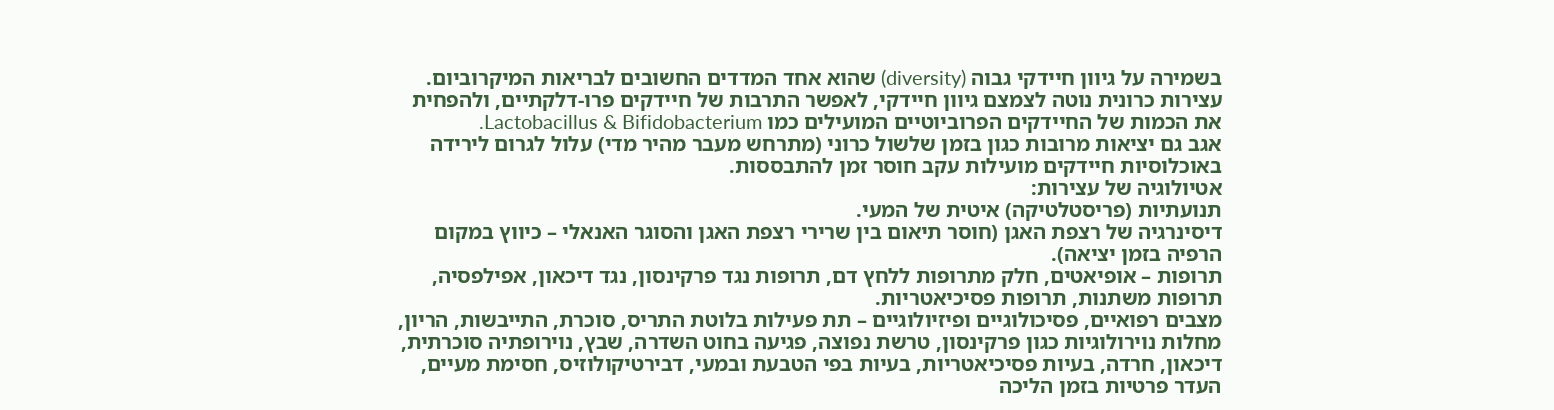בשמירה על גיוון חיידקי גבוה (diversity) שהוא אחד המדדים החשובים לבריאות המיקרוביום.
עצירות כרונית נוטה לצמצם גיוון חיידקי, לאפשר התרבות של חיידקים פרו-דלקתיים, ולהפחית את הכמות של החיידקים הפרוביוטיים המועילים כמו Lactobacillus & Bifidobacterium.
אגב גם יציאות מרובות כגון בזמן שלשול כרוני (מתרחש מעבר מהיר מדי) עלול לגרום לירידה באוכלוסיות חיידקים מועילות עקב חוסר זמן להתבססות.
אטיולוגיה של עצירות:
תנועתיות (פריסטלטיקה) איטית של המעי.
דיסינרגיה של רצפת האגן (חוסר תיאום בין שרירי רצפת האגן והסוגר האנאלי – כיווץ במקום הרפיה בזמן יציאה).
תרופות – אופיאטים, חלק מתרופות ללחץ דם, תרופות נגד פרקינסון, נגד דיכאון, אפילפסיה, תרופות משתנות, תרופות פסיכיאטריות.
מצבים רפואיים, פסיכולוגיים ופיזיולוגיים – תת פעילות בלוטת התריס, סוכרת, התייבשות, הריון, מחלות נוירולוגיות כגון פרקינסון, טרשת נפוצה, פגיעה בחוט השדרה, שבץ, נוירופתיה סוכרתית, דיכאון, חרדה, בעיות פסיכיאטריות, בעיות בפי הטבעת ובמעי, דבירטיקולוזיס, חסימת מעיים, העדר פרטיות בזמן הליכה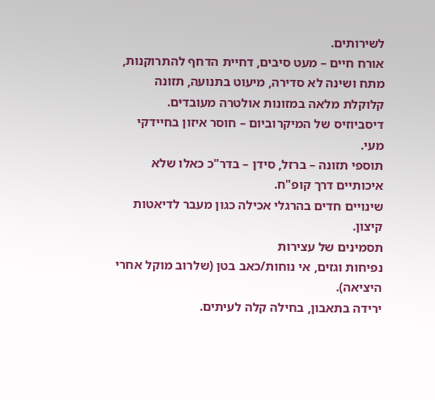לשירותים.
אורח חיים – מעט סיבים, דחיית הדחף להתרוקנות, מתח ושינה לא סדירה, מיעוט בתנועה, תזונה קלוקלת מלאה במזונות אולטרה מעובדים.
דיסביוזיס של המיקרוביום – חוסר איזון בחיידקי מעי.
תוספי תזונה – ברזל, סידן – בדר"כ כאלו שלא איכותיים דרך קופ"ח.
שינויים חדים בהרגלי אכילה כגון מעבר לדיאטות קיצון.
תסמינים של עצירות
נפיחות וגזים, אי נוחות/כאב בטן (שלרוב מוקל אחרי היציאה).
ירידה בתאבון, בחילה קלה לעיתים.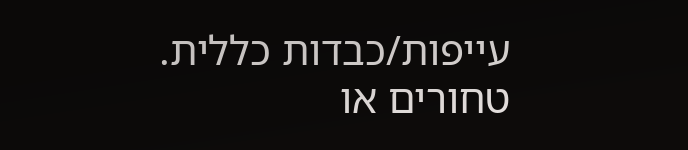עייפות/כבדות כללית.
טחורים או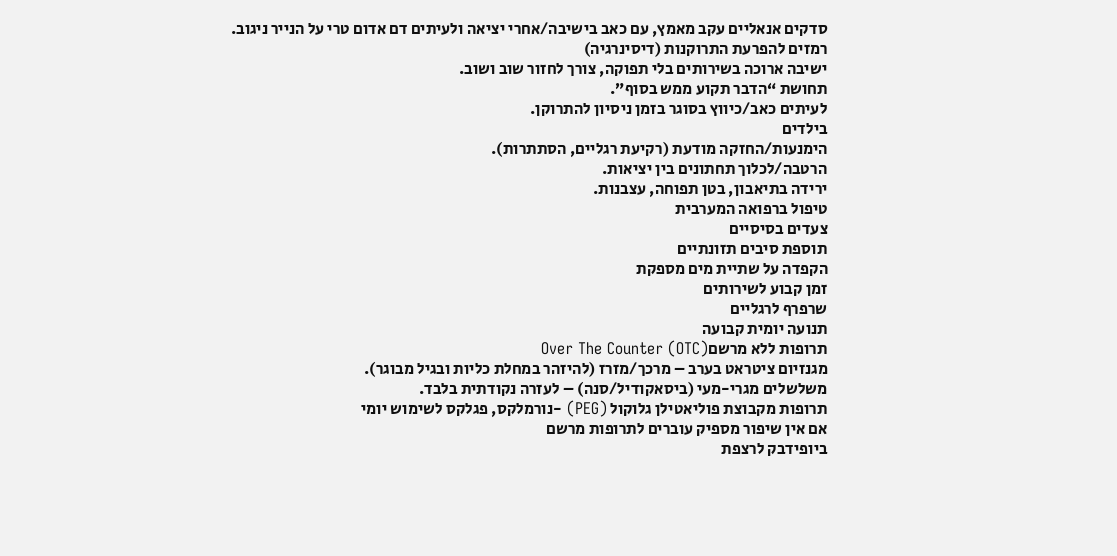סדקים אנאליים עקב מאמץ, עם כאב בישיבה/אחרי יציאה ולעיתים דם אדום טרי על הנייר ניגוב.
רמזים להפרעת התרוקנות (דיסינרגיה)
ישיבה ארוכה בשירותים בלי תפוקה, צורך לחזור שוב ושוב.
תחושת “הדבר תקוע ממש בסוף”.
לעיתים כאב/כיווץ בסוגר בזמן ניסיון להתרוקן.
בילדים
הימנעות/החזקה מודעת (רקיעת רגליים, הסתתרות).
הרטבה/לכלוך תחתונים בין יציאות.
ירידה בתיאבון, בטן תפוחה, עצבנות.
טיפול ברפואה המערבית
צעדים בסיסיים
תוספת סיבים תזונתיים
הקפדה על שתיית מים מספקת
זמן קבוע לשירותים
שרפרף לרגליים
תנועה יומית קבועה
תרופות ללא מרשםOver The Counter (OTC)
מגנזיום ציטראט בערב – מרכך/מזרז (להיזהר במחלת כליות ובגיל מבוגר).
משלשלים מגרי-מעי (ביסאקודיל/סנה) – לעזרה נקודתית בלבד.
תרופות מקבוצת פוליאטילן גלוקול (PEG) -נורמלקס, פגלקס לשימוש יומי
אם אין שיפור מספיק עוברים לתרופות מרשם
ביופידבק לרצפת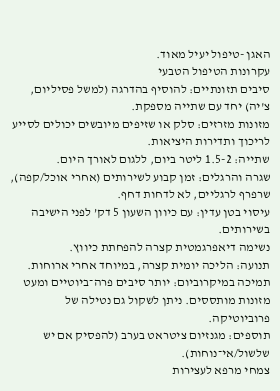האגן -טיפול יעיל מאוד.
עקרונות הטיפול הטבעי
סיבים תזונתיים: להוסיף בהדרגה (למשל פסיליום, צ'יה) יחד עם שתייה מספקת.
מזונות מזרזים: סלק או שזיפים מיובשים יכולים לסייע לריכוך ותדירות היציאות.
שתייה: 1.5-2 ליטר ביום, ללגום לאורך היום.
שגרה והרגלים: זמן קבוע לשירותים (אחרי אוכל/קפה), שרפרף לרגליים, לא לדחות דחף.
עיסוי בטן עדין: עם כיוון השעון 5 דק’ לפני הישיבה בשירותים.
נשימה דיאפרגמטית קצרה להפחתת כיווץ.
תנועה: הליכה יומית קצרה, במיוחד אחרי ארוחות.
תמיכה במיקרוביום: יותר סיבים פרה־ביוטיים ומעט מזונות מותססים. ניתן לשקול גם נטילה של פרוביוטיקה.
תוספים: מגנזיום ציטראט בערב (להפסיק אם יש שלשול/אי־נוחות).
צמחי מרפא לעצירות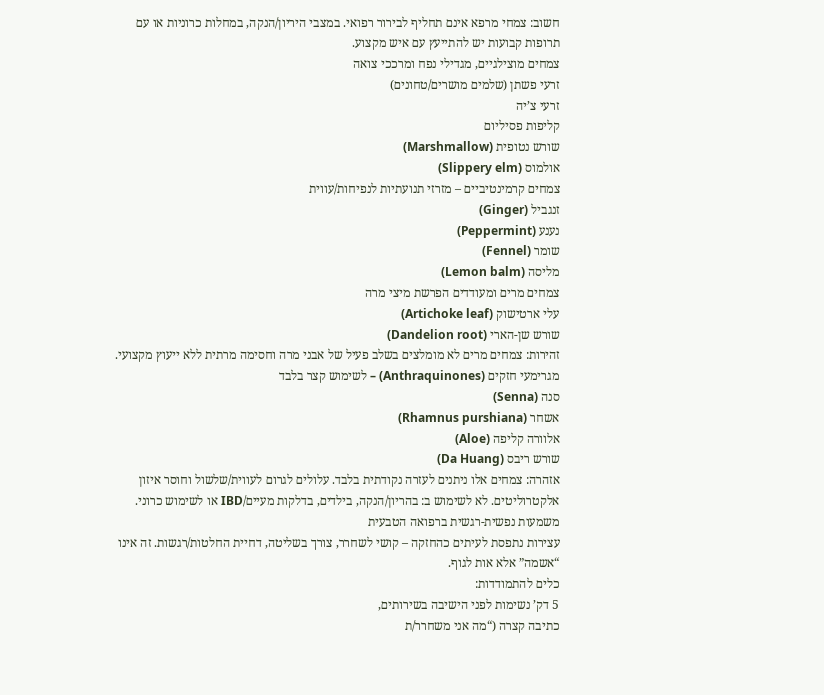חשוב: צמחי מרפא אינם תחליף לבירור רפואי. במצבי היריון/הנקה, במחלות כרוניות או עם תרופות קבועות יש להתייעץ עם איש מקצוע.
צמחים מוצילגיים, מגדילי נפח ומרככי צואה
זרעי פשתן (שלמים מושרים/טחונים)
זרעי צ’יה
קליפות פסיליום
שורש נטופית (Marshmallow)
אולמוס (Slippery elm)
צמחים קרמינטיביים – מזרזי תנועתיות לנפיחות/עווית
זנגביל (Ginger)
נענע (Peppermint)
שומר (Fennel)
מליסה (Lemon balm)
צמחים מרים ומעודדים הפרשת מיצי מרה
עלי ארטישוק (Artichoke leaf)
שורש שן-הארי (Dandelion root)
זהירות: צמחים מרים לא מומלצים בשלב פעיל של אבני מרה וחסימה מרתית ללא ייעוץ מקצועי.
מגרימעי חזקים (Anthraquinones) – לשימוש קצר בלבד
סנה (Senna)
אשחר (Rhamnus purshiana)
אלוורה קליפה (Aloe)
שורש ריבס (Da Huang)
אזהרה: צמחים אלו ניתנים לעזרה נקודתית בלבד. עלולים לגרום לעווית/שלשול וחוסר איזון אלקטרוליטים. לא לשימוש ב: בהריון/הנקה, בילדים, בדלקות מעיים/IBD או לשימוש כרוני.
משמעות נפשית-רגשית ברפואה הטבעית
עצירות נתפסת לעיתים כהחזקה – קושי לשחרר, צורך בשליטה, דחיית החלטות/רגשות. זה אינו “אשמה” אלא אות לגוף.
כלים להתמודדות:
5 דק’ נשימות לפני הישיבה בשירותים,
כתיבה קצרה (“מה אני משחרר/ת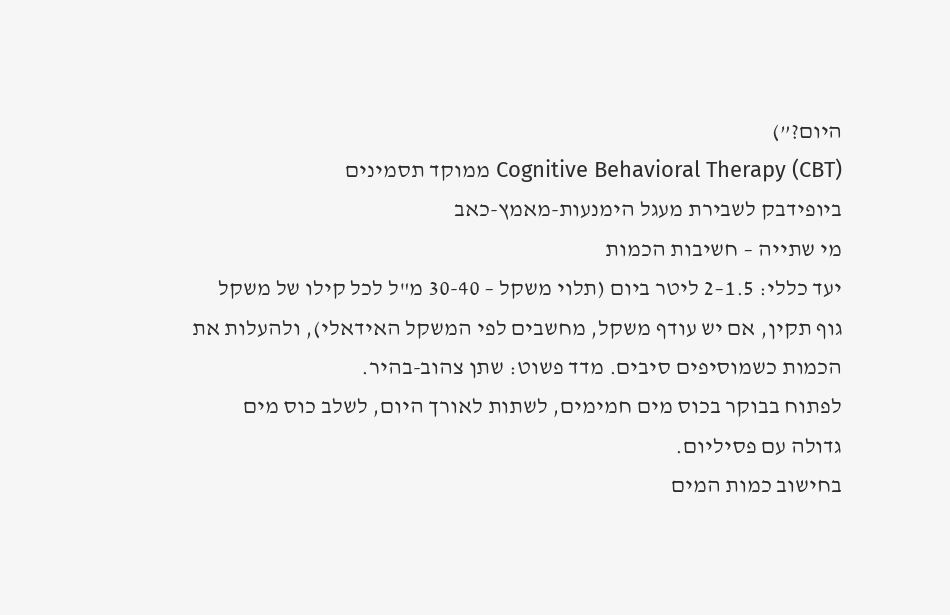היום?”)
Cognitive Behavioral Therapy (CBT) ממוקד תסמינים
ביופידבק לשבירת מעגל הימנעות-מאמץ-כאב
מי שתייה – חשיבות הכמות
יעד כללי: 1.5–2 ליטר ביום (תלוי משקל – 30-40 מ"ל לכל קילו של משקל גוף תקין, אם יש עודף משקל, מחשבים לפי המשקל האידאלי), ולהעלות את הכמות כשמוסיפים סיבים. מדד פשוט: שתן צהוב-בהיר.
לפתוח בבוקר בכוס מים חמימים, לשתות לאורך היום, לשלב כוס מים גדולה עם פסיליום.
בחישוב כמות המים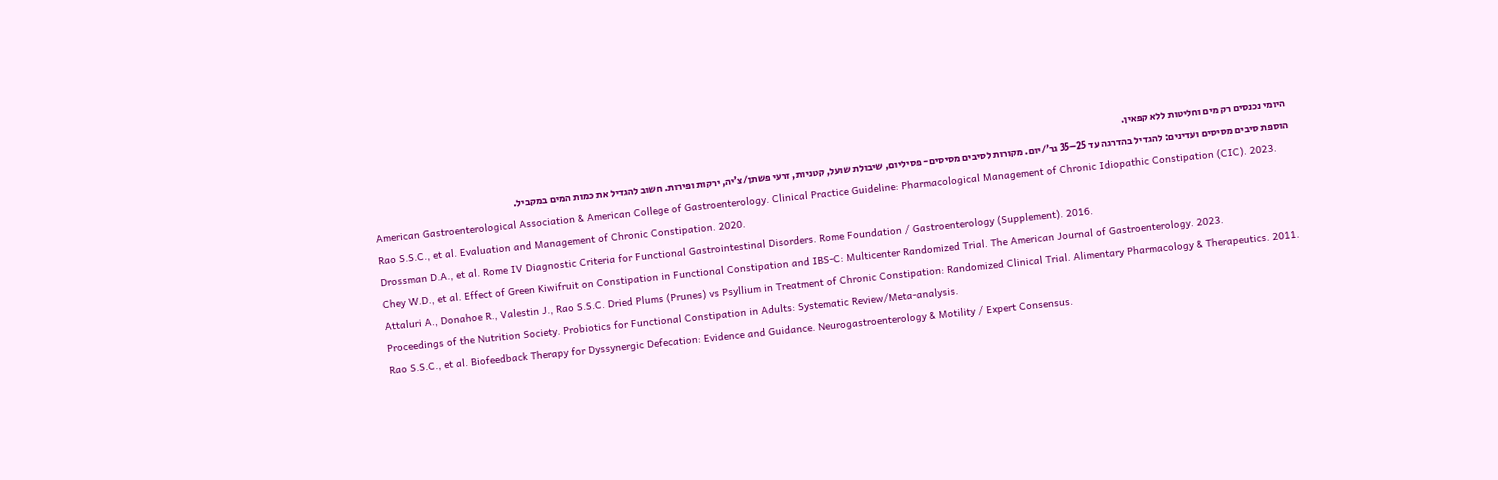היומי נכנסים רק מים וחליטות ללא קפאין.
הוספת סיבים מסיסים ועדינים: להגדיל בהדרגה עד 25–35 גר’/יום. מקורות לסיבים מסיסים- פסיליום, שיבולת שועל, קטניות, זרעי פשתן/צ’יה, ירקות ופירות. חשוב להגדיל את כמות המים במקביל.
American Gastroenterological Association & American College of Gastroenterology. Clinical Practice Guideline: Pharmacological Management of Chronic Idiopathic Constipation (CIC). 2023.
Rao S.S.C., et al. Evaluation and Management of Chronic Constipation. 2020.
Drossman D.A., et al. Rome IV Diagnostic Criteria for Functional Gastrointestinal Disorders. Rome Foundation / Gastroenterology (Supplement). 2016.
Chey W.D., et al. Effect of Green Kiwifruit on Constipation in Functional Constipation and IBS-C: Multicenter Randomized Trial. The American Journal of Gastroenterology. 2023.
Attaluri A., Donahoe R., Valestin J., Rao S.S.C. Dried Plums (Prunes) vs Psyllium in Treatment of Chronic Constipation: Randomized Clinical Trial. Alimentary Pharmacology & Therapeutics. 2011.
Proceedings of the Nutrition Society. Probiotics for Functional Constipation in Adults: Systematic Review/Meta-analysis.
Rao S.S.C., et al. Biofeedback Therapy for Dyssynergic Defecation: Evidence and Guidance. Neurogastroenterology & Motility / Expert Consensus.